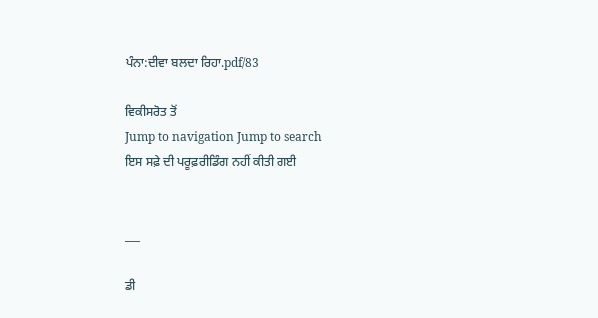ਪੰਨਾ:ਦੀਵਾ ਬਲਦਾ ਰਿਹਾ.pdf/83

ਵਿਕੀਸਰੋਤ ਤੋਂ
Jump to navigation Jump to search
ਇਸ ਸਫ਼ੇ ਦੀ ਪਰੂਫ਼ਰੀਡਿੰਗ ਨਹੀਂ ਕੀਤੀ ਗਈ


___

ਡੀ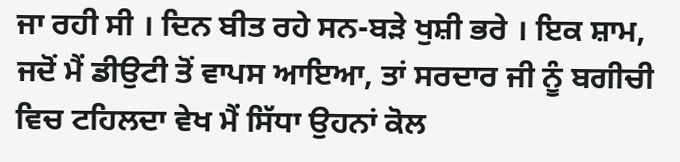ਜਾ ਰਹੀ ਸੀ । ਦਿਨ ਬੀਤ ਰਹੇ ਸਨ-ਬੜੇ ਖੁਸ਼ੀ ਭਰੇ । ਇਕ ਸ਼ਾਮ, ਜਦੋਂ ਮੈਂ ਡੀਉਟੀ ਤੋਂ ਵਾਪਸ ਆਇਆ, ਤਾਂ ਸਰਦਾਰ ਜੀ ਨੂੰ ਬਗੀਚੀ ਵਿਚ ਟਹਿਲਦਾ ਵੇਖ ਮੈਂ ਸਿੱਧਾ ਉਹਨਾਂ ਕੋਲ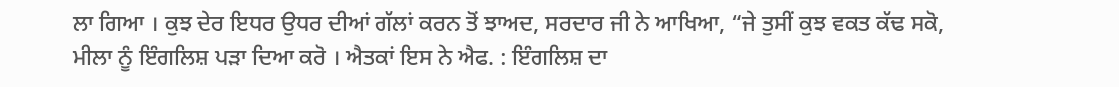ਲਾ ਗਿਆ । ਕੁਝ ਦੇਰ ਇਧਰ ਉਧਰ ਦੀਆਂ ਗੱਲਾਂ ਕਰਨ ਤੋਂ ਝਾਅਦ, ਸਰਦਾਰ ਜੀ ਨੇ ਆਖਿਆ, “ਜੇ ਤੁਸੀਂ ਕੁਝ ਵਕਤ ਕੱਢ ਸਕੋ, ਮੀਲਾ ਨੂੰ ਇੰਗਲਿਸ਼ ਪੜਾ ਦਿਆ ਕਰੋ । ਐਤਕਾਂ ਇਸ ਨੇ ਐਫ. : ਇੰਗਲਿਸ਼ ਦਾ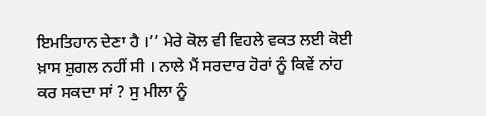ਇਮਤਿਹਾਨ ਦੇਣਾ ਹੈ ।’’ ਮੇਰੇ ਕੋਲ ਵੀ ਵਿਹਲੇ ਵਕਤ ਲਈ ਕੋਈ ਖ਼ਾਸ ਸ਼ੁਗਲ ਨਹੀਂ ਸੀ । ਨਾਲੇ ਮੈਂ ਸਰਦਾਰ ਹੋਰਾਂ ਨੂੰ ਕਿਵੇਂ ਨਾਂਹ ਕਰ ਸਕਦਾ ਸਾਂ ? ਸੁ ਮੀਲਾ ਨੂੰ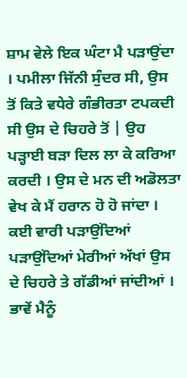ਸ਼ਾਮ ਵੇਲੇ ਇਕ ਘੰਟਾ ਮੈ ਪੜਾਉਂਦਾ । ਪਮੀਲਾ ਜਿੱਨੀ ਸੁੰਦਰ ਸੀ, ਉਸ ਤੋਂ ਕਿਤੇ ਵਧੇਰੇ ਗੰਭੀਰਤਾ ਟਪਕਦੀ ਸੀ ਉਸ ਦੇ ਚਿਹਰੇ ਤੋਂ | ਉਹ ਪੜ੍ਹਾਈ ਬੜਾ ਦਿਲ ਲਾ ਕੇ ਕਰਿਆ ਕਰਦੀ । ਉਸ ਦੇ ਮਨ ਦੀ ਅਡੋਲਤਾ ਵੇਖ ਕੇ ਮੈਂ ਹਰਾਨ ਹੋ ਹੋ ਜਾਂਦਾ । ਕਈ ਵਾਰੀ ਪੜਾਉਂਦਿਆਂ ਪੜਾਉਂਦਿਆਂ ਮੇਰੀਆਂ ਅੱਖਾਂ ਉਸ ਦੇ ਚਿਹਰੇ ਤੇ ਗੱਡੀਆਂ ਜਾਂਦੀਆਂ । ਭਾਵੇਂ ਮੈਨੂੰ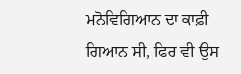ਮਨੋਵਿਗਿਆਨ ਦਾ ਕਾਫ਼ੀ ਗਿਆਨ ਸੀ, ਫਿਰ ਵੀ ਉਸ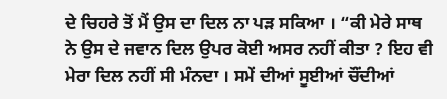ਦੇ ਚਿਹਰੇ ਤੋਂ ਮੈਂ ਉਸ ਦਾ ਦਿਲ ਨਾ ਪੜ ਸਕਿਆ । “ਕੀ ਮੇਰੇ ਸਾਥ ਨੇ ਉਸ ਦੇ ਜਵਾਨ ਦਿਲ ਉਪਰ ਕੋਈ ਅਸਰ ਨਹੀਂ ਕੀਤਾ ? ਇਹ ਵੀ ਮੇਰਾ ਦਿਲ ਨਹੀਂ ਸੀ ਮੰਨਦਾ । ਸਮੇਂ ਦੀਆਂ ਸੂਈਆਂ ਚੌਂਦੀਆਂ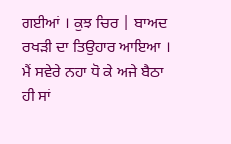ਗਈਆਂ । ਕੁਝ ਚਿਰ | ਬਾਅਦ ਰਖੜੀ ਦਾ ਤਿਉਹਾਰ ਆਇਆ । ਮੈਂ ਸਵੇਰੇ ਨਹਾ ਧੋ ਕੇ ਅਜੇ ਬੈਠਾ ਹੀ ਸਾਂ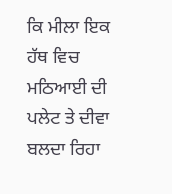ਕਿ ਮੀਲਾ ਇਕ ਹੱਥ ਵਿਚ ਮਠਿਆਈ ਦੀ ਪਲੇਟ ਤੇ ਦੀਵਾ ਬਲਦਾ ਰਿਹਾ